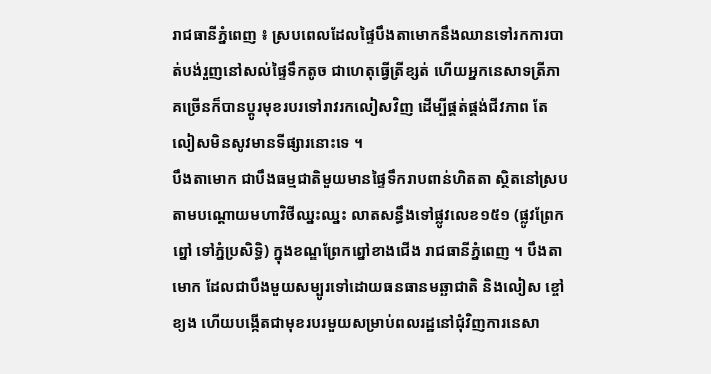រាជធានីភ្នំពេញ ៖ ស្របពេលដែលផ្ទៃបឹងតាមោកនឹងឈានទៅរកការបាត់បង់រួញនៅសល់ផ្ទៃទឹកតូច ជាហេតុធ្វើត្រីខ្សត់ ហើយអ្នកនេសាទត្រីភាគច្រើនក៏បានប្តូរមុខរបរទៅរាវរកលៀសវិញ ដើម្បីផ្គត់ផ្គង់ជីវភាព តែលៀសមិនសូវមានទីផ្សារនោះទេ ។
បឹងតាមោក ជាបឹងធម្មជាតិមួយមានផ្ទៃទឹករាបពាន់ហិតតា ស្ថិតនៅស្របតាមបណ្តោយមហាវិថីឈ្នះឈ្នះ លាតសន្ធឹងទៅផ្លូវលេខ១៥១ (ផ្លូវព្រែកព្នៅ ទៅភ្នំប្រសិទ្ធិ) ក្នុងខណ្ឌព្រែកព្នៅខាងជើង រាជធានីភ្នំពេញ ។ បឹងតាមោក ដែលជាបឹងមួយសម្បូរទៅដោយធនធានមឆ្ឆាជាតិ និងលៀស ខ្ចៅ ខ្យង ហើយបង្កើតជាមុខរបរមួយសម្រាប់ពលរដ្ឋនៅជុំវិញការនេសា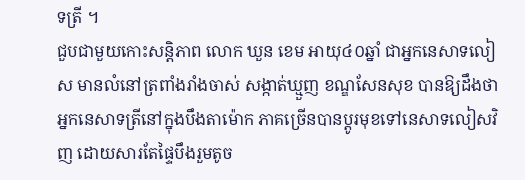ទត្រី ។
ជួបជាមួយកោះសន្តិភាព លោក ឃួន ខេម អាយុ៤០ឆ្នាំ ជាអ្នកនេសាទលៀស មានលំនៅត្រពាំងរាំងចាស់ សង្កាត់ឃ្មួញ ខណ្ឌសែនសុខ បានឱ្យដឹងថា អ្នកនេសាទត្រីនៅក្នុងបឹងតាម៉ោក ភាគច្រើនបានប្តូរមុខទៅនេសាទលៀសវិញ ដោយសារតែផ្ទៃបឹងរួមតូច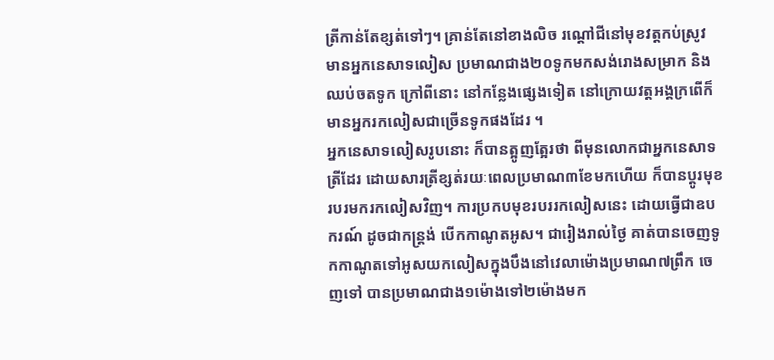ត្រីកាន់តែខ្សត់ទៅៗ។ គ្រាន់តែនៅខាងលិច រណ្តៅជីនៅមុខវត្តកប់ស្រូវ មានអ្នកនេសាទលៀស ប្រមាណជាង២០ទូកមកសង់រោងសម្រាក និងឈប់ចតទូក ក្រៅពីនោះ នៅកន្លែងផ្សេងទៀត នៅក្រោយវត្តអង្គក្រពើក៏មានអ្នករកលៀសជាច្រើនទូកផងដែរ ។
អ្នកនេសាទលៀសរូបនោះ ក៏បានត្អូញត្អែរថា ពីមុនលោកជាអ្នកនេសាទត្រីដែរ ដោយសារត្រីខ្សត់រយៈពេលប្រមាណ៣ខែមកហើយ ក៏បានប្តូរមុខរបរមករកលៀសវិញ។ ការប្រកបមុខរបររកលៀសនេះ ដោយធ្វើជាឧបករណ៍ ដូចជាកន្ត្រង់ បើកកាណូតអូស។ ជារៀងរាល់ថ្ងៃ គាត់បានចេញទូកកាណូតទៅអូសយកលៀសក្នុងបឹងនៅវេលាម៉ោងប្រមាណ៧ព្រឹក ចេញទៅ បានប្រមាណជាង១ម៉ោងទៅ២ម៉ោងមក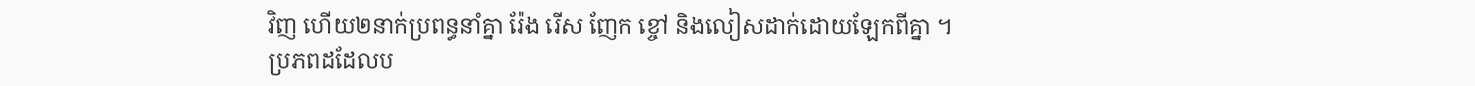វិញ ហើយ២នាក់ប្រពន្ធនាំគ្នា រ៉ែង រើស ញែក ខ្ចៅ និងលៀសដាក់ដោយឡែកពីគ្នា ។
ប្រភពដដែលប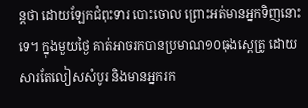ន្តថា ដោយឡែកជំពុះទារ បោះចោល ព្រោះអត់មានអ្នកទិញនោះទេ។ ក្នុងមួយថ្ងៃ គាត់អាចរកបានប្រមាណ១០ធុងស្ពេត្រូ ដោយសារតែលៀសសំបូរ និងមានអ្នករក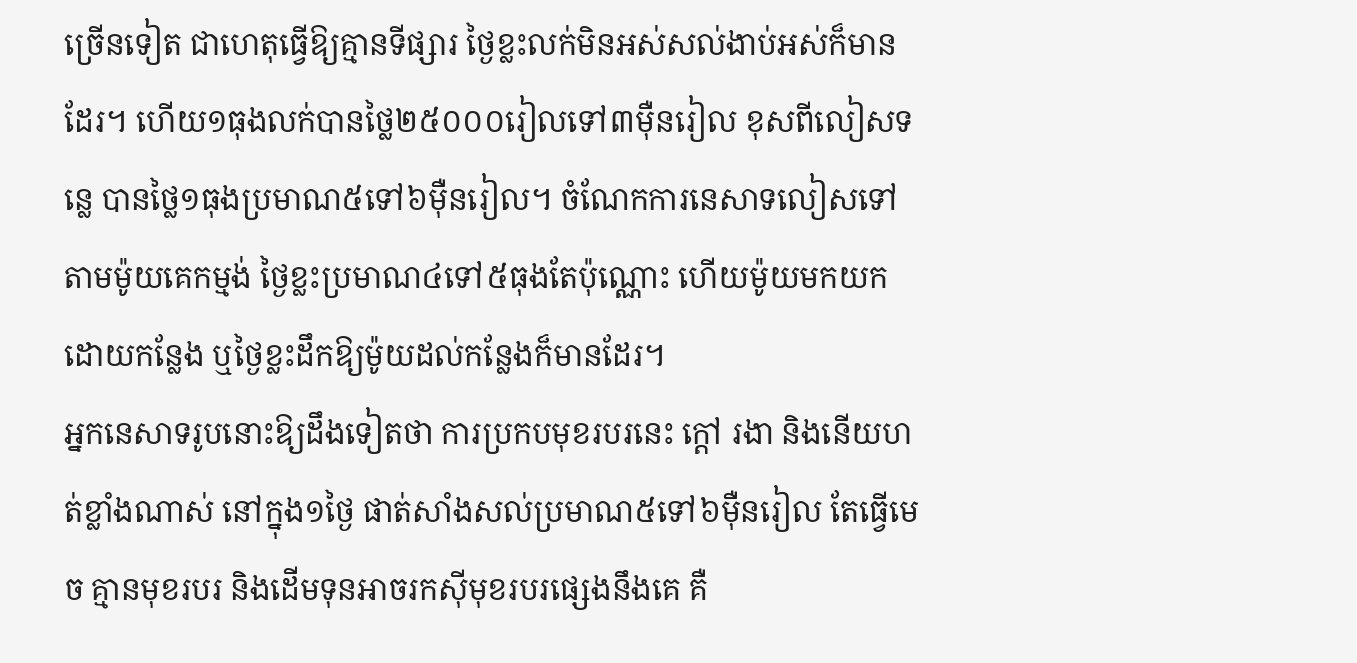ច្រើនទៀត ជាហេតុធ្វើឱ្យគ្មានទីផ្សារ ថ្ងៃខ្លះលក់មិនអស់សល់ងាប់អស់ក៏មានដែរ។ ហើយ១ធុងលក់បានថ្លៃ២៥០០០រៀលទៅ៣ម៉ឺនរៀល ខុសពីលៀសទន្លេ បានថ្លៃ១ធុងប្រមាណ៥ទៅ៦ម៉ឺនរៀល។ ចំណែកការនេសាទលៀសទៅតាមម៉ូយគេកម្មង់ ថ្ងៃខ្លះប្រមាណ៤ទៅ៥ធុងតែប៉ុណ្ណោះ ហើយម៉ូយមកយកដោយកន្លែង ឬថ្ងៃខ្លះដឹកឱ្យម៉ូយដល់កន្លែងក៏មានដែរ។
អ្នកនេសាទរូបនោះឱ្យដឹងទៀតថា ការប្រកបមុខរបរនេះ ក្តៅ រងា និងនើយហត់ខ្លាំងណាស់ នៅក្នុង១ថ្ងៃ ផាត់សាំងសល់ប្រមាណ៥ទៅ៦ម៉ឺនរៀល តែធ្វើមេច គ្មានមុខរបរ និងដើមទុនអាចរកស៊ីមុខរបរផ្សេងនឹងគេ គឺ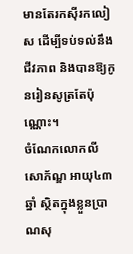មានតែរកស៊ីរកលៀស ដើម្បីទប់ទល់នឹងជីវភាព និងបានឱ្យកូនរៀនសូត្រតែប៉ុណ្ណោះ។
ចំណែកលោកលី សោភ័ណ្ឌ អាយុ៤៣ឆ្នាំ ស្ថិតក្នុងខ្លួនប្រាណសុ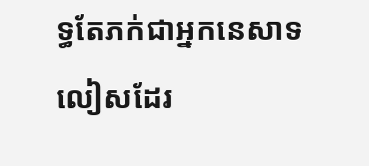ទ្ធតែភក់ជាអ្នកនេសាទលៀសដែរ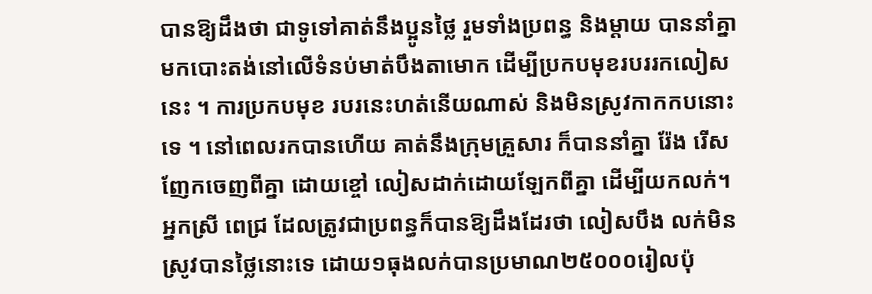បានឱ្យដឹងថា ជាទូទៅគាត់នឹងប្អូនថ្លៃ រួមទាំងប្រពន្ធ និងម្តាយ បាននាំគ្នាមកបោះតង់នៅលើទំនប់មាត់បឹងតាមោក ដើម្បីប្រកបមុខរបររកលៀសនេះ ។ ការប្រកបមុខ របរនេះហត់នើយណាស់ និងមិនស្រូវកាកកបនោះទេ ។ នៅពេលរកបានហើយ គាត់នឹងក្រុមគ្រួសារ ក៏បាននាំគ្នា រ៉ែង រើសញែកចេញពីគ្នា ដោយខ្ចៅ លៀសដាក់ដោយឡែកពីគ្នា ដើម្បីយកលក់។
អ្នកស្រី ពេជ្រ ដែលត្រូវជាប្រពន្ធក៏បានឱ្យដឹងដែរថា លៀសបឹង លក់មិនស្រូវបានថ្លៃនោះទេ ដោយ១ធុងលក់បានប្រមាណ២៥០០០រៀលប៉ុ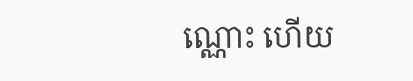ណ្ណោះ ហើយ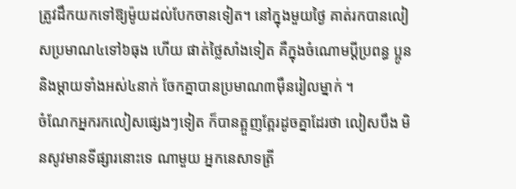ត្រូវដឹកយកទៅឱ្យម៉ូយដល់បែកចានទៀត។ នៅក្នុងមួយថ្ងៃ គាត់រកបានលៀសប្រមាណ៤ទៅ៦ធុង ហើយ ផាត់ថ្លៃសាំងទៀត គឺក្នុងចំណោមប្តីប្រពន្ធ ប្អូននិងម្តាយទាំងអស់៤នាក់ ចែកគ្នាបានប្រមាណ៣ម៉ឺនរៀលម្នាក់ ។
ចំណែកអ្នករកលៀសផ្សេងៗទៀត ក៏បានត្អួញត្អែរដូចគ្នាដែរថា លៀសបឹង មិនសូវមានទីផ្សារនោះទេ ណាមួយ អ្នកនេសាទត្រី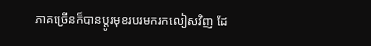ភាគច្រើនក៏បានប្តូរមុខរបរមករកលៀសវិញ ដែ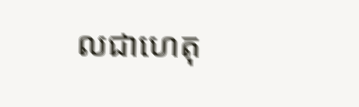លជាហេតុ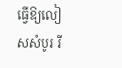ធ្វើឱ្យលៀសសំបូរ រី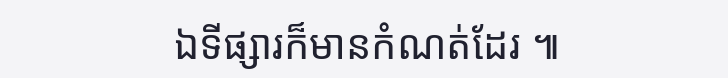ឯទីផ្សារក៏មានកំណត់ដែរ ៕